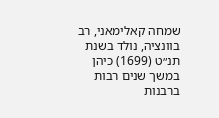שמחה קאלימאני, רב בוונציה, נולד בשנת תנ״ט (1699) כיהן במשך שנים רבות ברבנות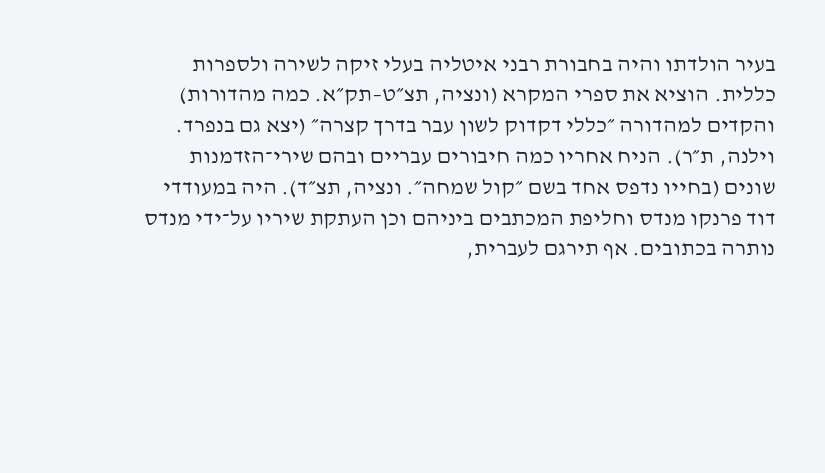בעיר הולדתו והיה בחבורת רבני איטליה בעלי זיקה לשירה ולספרות כללית. הוציא את ספרי המקרא (ונציה, תצ״ט–תק״א. כמה מהדורות) והקדים למהדורה ״כללי דקדוק לשון עבר בדרך קצרה״ (יצא גם בנפרד. וילנה, ת״ר). הניח אחריו כמה חיבורים עבריים ובהם שירי־הזדמנות שונים (בחייו נדפס אחד בשם ״קול שמחה״. ונציה, תצ״ד). היה במעודדי דוד פרנקו מנדס וחליפת המכתבים ביניהם וכן העתקת שיריו על־ידי מנדס נותרה בכתובים. אף תירגם לעברית,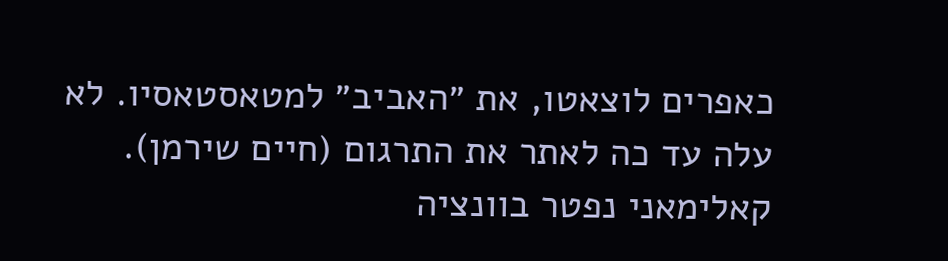כאפרים לוצאטו, את ״האביב״ למטאסטאסיו. לא עלה עד כה לאתר את התרגום (חיים שירמן).
קאלימאני נפטר בוונציה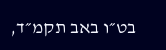בט״ו באב תקמ״ד,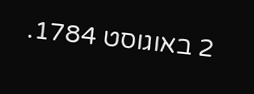2 באוגוסט 1784.